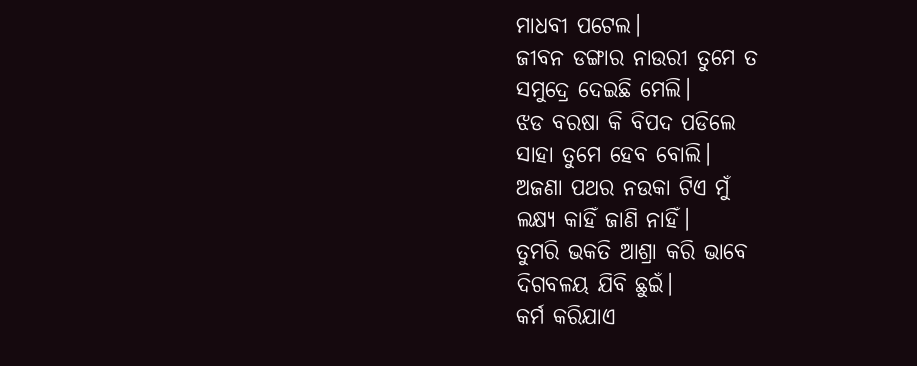ମାଧବୀ ପଟେଲ।
ଜୀବନ ଡଙ୍ଗାର ନାଉରୀ ତୁମେ ତ
ସମୁଦ୍ରେ ଦେଇଛି ମେଲି।
ଝଡ ବରଷା କି ବିପଦ ପଡିଲେ
ସାହା ତୁମେ ହେବ ବୋଲି।
ଅଜଣା ପଥର ନଉକା ଟିଏ ମୁଁ
ଲକ୍ଷ୍ୟ କାହିଁ ଜାଣି ନାହିଁ।
ତୁମରି ଭକତି ଆଶ୍ରା କରି ଭାବେ
ଦିଗବଳୟ ଯିବି ଛୁଇଁ।
କର୍ମ କରିଯାଏ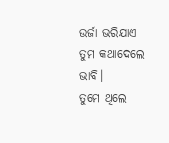ଉର୍ଜା ଭରିଯାଏ
ତୁମ କଥାଦେଲେ ଭାବି।
ତୁମେ ଥିଲେ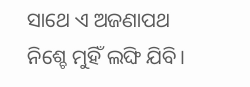ସାଥେ ଏ ଅଜଣାପଥ
ନିଶ୍ଚେ ମୁହିଁ ଲଙ୍ଘି ଯିବି।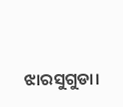ଝାରସୁଗୁଡା।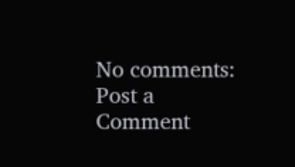No comments:
Post a Comment